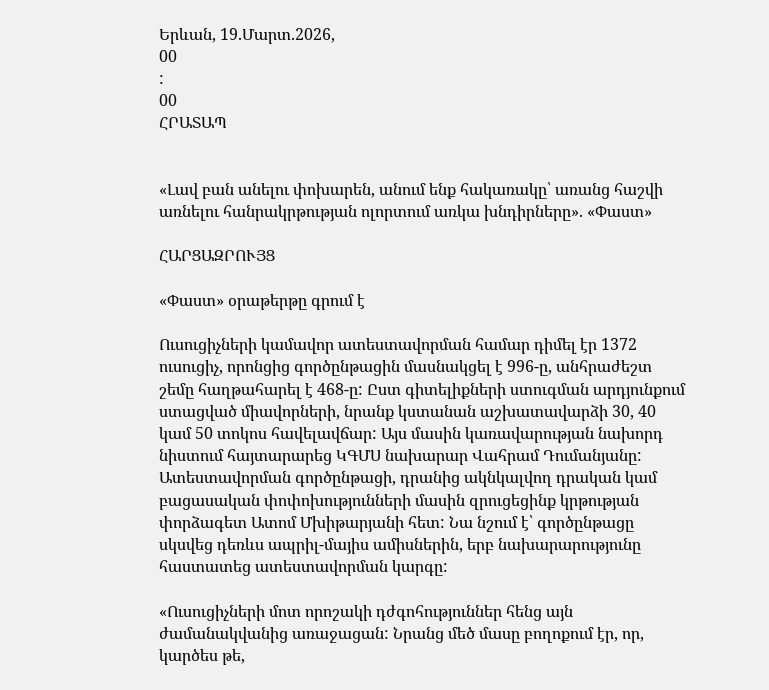Երևան, 19.Մարտ.2026,
00
:
00
ՀՐԱՏԱՊ


«Լավ բան անելու փոխարեն, անում ենք հակառակը՝ առանց հաշվի առնելու հանրակրթության ոլորտում առկա խնդիրները». «Փաստ»

ՀԱՐՑԱԶՐՈՒՅՑ

«Փաստ» օրաթերթը գրում է

Ուսուցիչների կամավոր ատեստավորման համար դիմել էր 1372 ուսուցիչ, որոնցից գործընթացին մասնակցել է 996-ը, անհրաժեշտ շեմը հաղթահարել է 468-ը: Ըստ գիտելիքների ստուգման արդյունքում ստացված միավորների, նրանք կստանան աշխատավարձի 30, 40 կամ 50 տոկոս հավելավճար: Այս մասին կառավարության նախորդ նիստում հայտարարեց ԿԳՄՍ նախարար Վահրամ Դումանյանը: Ատեստավորման գործընթացի, դրանից ակնկալվող դրական կամ բացասական փոփոխությունների մասին զրուցեցինք կրթության փորձագետ Ատոմ Մխիթարյանի հետ: Նա նշում է՝ գործընթացը սկսվեց դեռևս ապրիլ-մայիս ամիսներին, երբ նախարարությունը հաստատեց ատեստավորման կարգը:

«Ուսուցիչների մոտ որոշակի դժգոհություններ հենց այն ժամանակվանից առաջացան: Նրանց մեծ մասը բողոքում էր, որ, կարծես թե,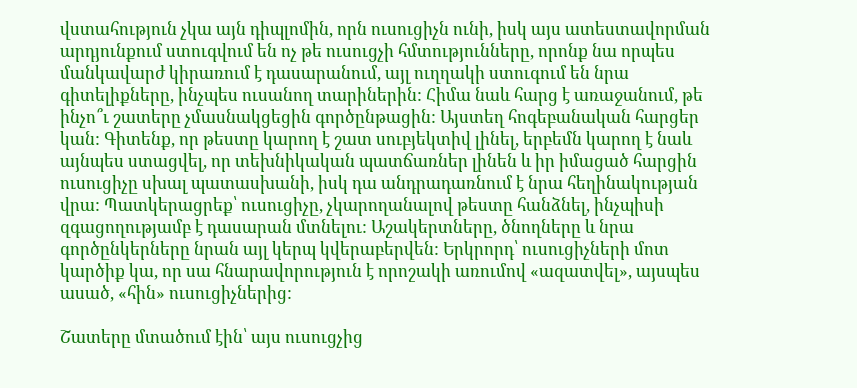վստահություն չկա այն դիպլոմին, որն ուսուցիչն ունի, իսկ այս ատեստավորման արդյունքում ստուգվում են ոչ թե ուսուցչի հմտությունները, որոնք նա որպես մանկավարժ կիրառում է դասարանում, այլ ուղղակի ստուգում են նրա գիտելիքները, ինչպես ուսանող տարիներին: Հիմա նաև հարց է առաջանում, թե ինչո՞ւ շատերը չմասնակցեցին գործընթացին: Այստեղ հոգեբանական հարցեր կան: Գիտենք, որ թեստը կարող է շատ սուբյեկտիվ լինել, երբեմն կարող է նաև այնպես ստացվել, որ տեխնիկական պատճառներ լինեն և իր իմացած հարցին ուսուցիչը սխալ պատասխանի, իսկ դա անդրադառնում է նրա հեղինակության վրա: Պատկերացրեք՝ ուսուցիչը, չկարողանալով թեստը հանձնել, ինչպիսի զգացողությամբ է դասարան մտնելու: Աշակերտները, ծնողները և նրա գործընկերները նրան այլ կերպ կվերաբերվեն: Երկրորդ՝ ուսուցիչների մոտ կարծիք կա, որ սա հնարավորություն է որոշակի առումով «ազատվել», այսպես ասած, «հին» ուսուցիչներից:

Շատերը մտածում էին՝ այս ուսուցչից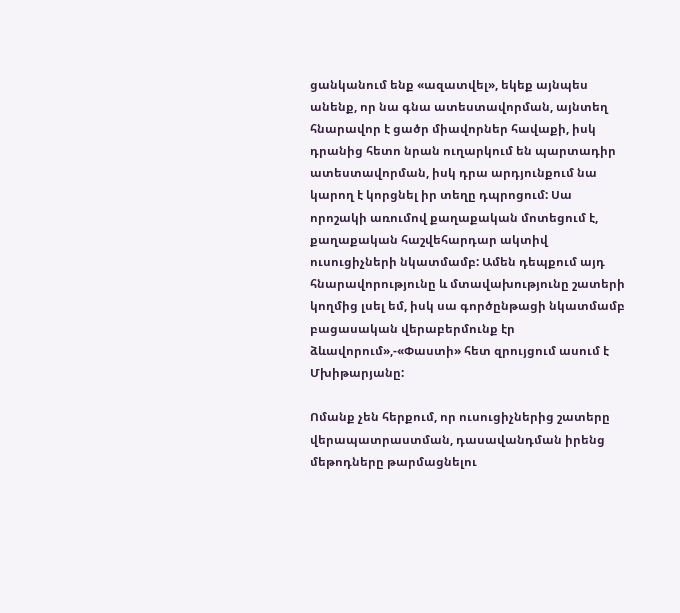ցանկանում ենք «ազատվել», եկեք այնպես անենք, որ նա գնա ատեստավորման, այնտեղ հնարավոր է ցածր միավորներ հավաքի, իսկ դրանից հետո նրան ուղարկում են պարտադիր ատեստավորման, իսկ դրա արդյունքում նա կարող է կորցնել իր տեղը դպրոցում: Սա որոշակի առումով քաղաքական մոտեցում է, քաղաքական հաշվեհարդար ակտիվ ուսուցիչների նկատմամբ: Ամեն դեպքում այդ հնարավորությունը և մտավախությունը շատերի կողմից լսել եմ, իսկ սա գործընթացի նկատմամբ բացասական վերաբերմունք էր ձևավորում»,-«Փաստի» հետ զրույցում ասում է Մխիթարյանը:

Ոմանք չեն հերքում, որ ուսուցիչներից շատերը վերապատրաստման, դասավանդման իրենց մեթոդները թարմացնելու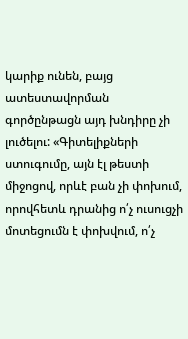կարիք ունեն, բայց ատեստավորման գործընթացն այդ խնդիրը չի լուծելու: «Գիտելիքների ստուգումը, այն էլ թեստի միջոցով, որևէ բան չի փոխում, որովհետև դրանից ո՛չ ուսուցչի մոտեցումն է փոխվում, ո՛չ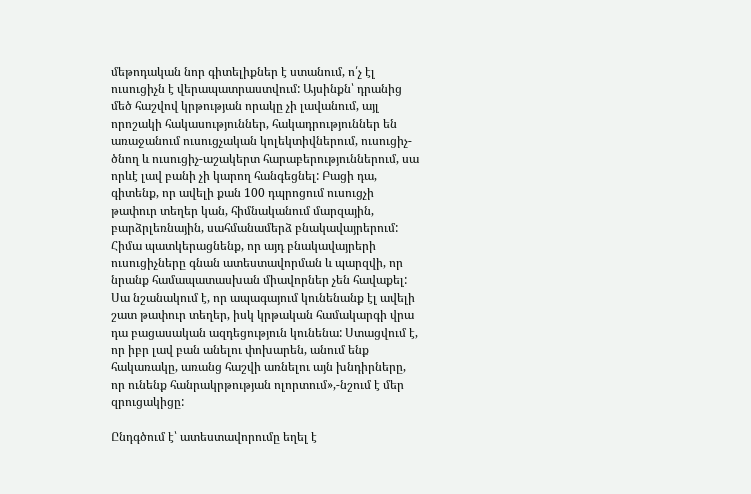մեթոդական նոր գիտելիքներ է ստանում, ո՛չ էլ ուսուցիչն է վերապատրաստվում: Այսինքն՝ դրանից մեծ հաշվով կրթության որակը չի լավանում, այլ որոշակի հակասություններ, հակադրություններ են առաջանում ուսուցչական կոլեկտիվներում, ուսուցիչ-ծնող և ուսուցիչ-աշակերտ հարաբերություններում, սա որևէ լավ բանի չի կարող հանգեցնել: Բացի դա, գիտենք, որ ավելի քան 100 դպրոցում ուսուցչի թափուր տեղեր կան, հիմնականում մարզային, բարձրլեռնային, սահմանամերձ բնակավայրերում: Հիմա պատկերացնենք, որ այդ բնակավայրերի ուսուցիչները գնան ատեստավորման և պարզվի, որ նրանք համապատասխան միավորներ չեն հավաքել: Սա նշանակում է, որ ապագայում կունենանք էլ ավելի շատ թափուր տեղեր, իսկ կրթական համակարգի վրա դա բացասական ազդեցություն կունենա: Ստացվում է, որ իբր լավ բան անելու փոխարեն, անում ենք հակառակը, առանց հաշվի առնելու այն խնդիրները, որ ունենք հանրակրթության ոլորտում»,-նշում է մեր զրուցակիցը:

Ընդգծում է՝ ատեստավորումը եղել է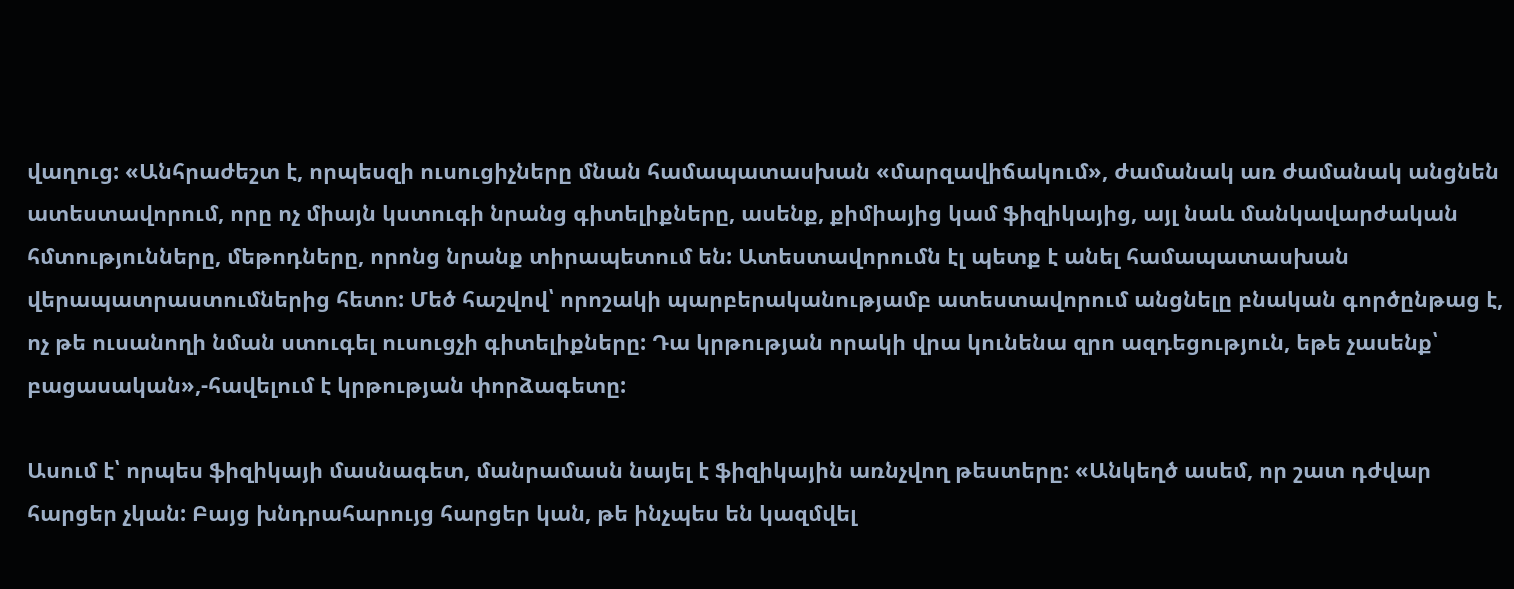վաղուց: «Անհրաժեշտ է, որպեսզի ուսուցիչները մնան համապատասխան «մարզավիճակում», ժամանակ առ ժամանակ անցնեն ատեստավորում, որը ոչ միայն կստուգի նրանց գիտելիքները, ասենք, քիմիայից կամ ֆիզիկայից, այլ նաև մանկավարժական հմտությունները, մեթոդները, որոնց նրանք տիրապետում են: Ատեստավորումն էլ պետք է անել համապատասխան վերապատրաստումներից հետո: Մեծ հաշվով՝ որոշակի պարբերականությամբ ատեստավորում անցնելը բնական գործընթաց է, ոչ թե ուսանողի նման ստուգել ուսուցչի գիտելիքները: Դա կրթության որակի վրա կունենա զրո ազդեցություն, եթե չասենք՝ բացասական»,-հավելում է կրթության փորձագետը:

Ասում է՝ որպես ֆիզիկայի մասնագետ, մանրամասն նայել է ֆիզիկային առնչվող թեստերը: «Անկեղծ ասեմ, որ շատ դժվար հարցեր չկան: Բայց խնդրահարույց հարցեր կան, թե ինչպես են կազմվել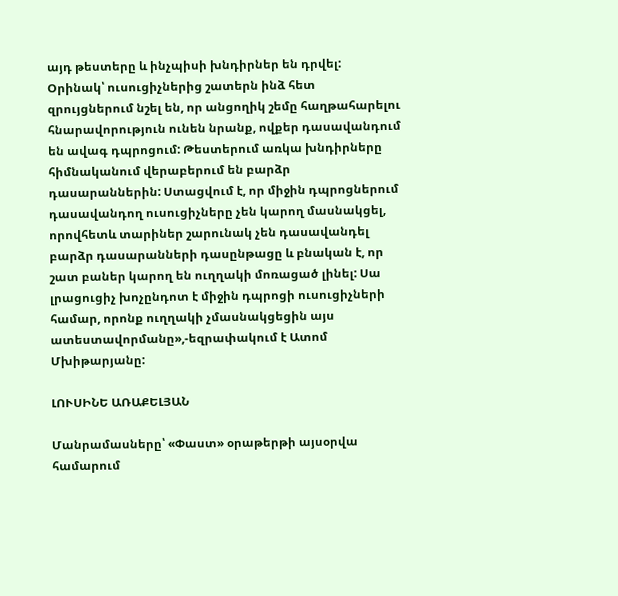այդ թեստերը և ինչպիսի խնդիրներ են դրվել: Օրինակ՝ ուսուցիչներից շատերն ինձ հետ զրույցներում նշել են, որ անցողիկ շեմը հաղթահարելու հնարավորություն ունեն նրանք, ովքեր դասավանդում են ավագ դպրոցում: Թեստերում առկա խնդիրները հիմնականում վերաբերում են բարձր դասարաններին: Ստացվում է, որ միջին դպրոցներում դասավանդող ուսուցիչները չեն կարող մասնակցել, որովհետև տարիներ շարունակ չեն դասավանդել բարձր դասարանների դասընթացը և բնական է, որ շատ բաներ կարող են ուղղակի մոռացած լինել: Սա լրացուցիչ խոչընդոտ է միջին դպրոցի ուսուցիչների համար, որոնք ուղղակի չմասնակցեցին այս ատեստավորմանը»,-եզրափակում է Ատոմ Մխիթարյանը:

ԼՈՒՍԻՆԵ ԱՌԱՔԵԼՅԱՆ

Մանրամասները՝ «Փաստ» օրաթերթի այսօրվա համարում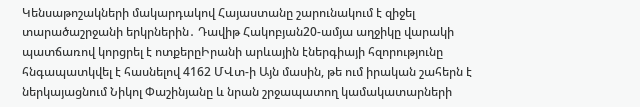Կենսաթոշակների մակարդակով Հայաստանը շարունակում է զիջել տարածաշրջանի երկրներին․ Դավիթ Հակոբյան20-ամյա աղջիկը վարակի պատճառով կորցրել է ոտքերըԻրանի արևային էներգիայի հզորությունը հնգապատկվել է հասնելով 4162 ՄՎտ-ի Այն մասին, թե ում իրական շահերն է ներկայացնում Նիկոլ Փաշինյանը և նրան շրջապատող կամակատարների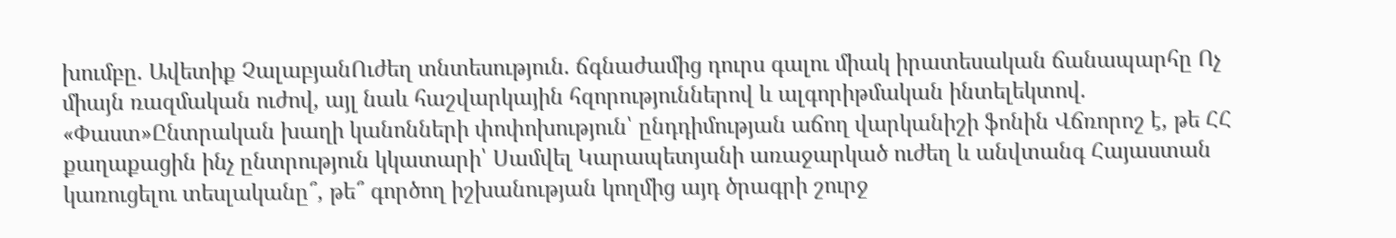խումբը. Ավետիք ՉալաբյանՈւժեղ տնտեսություն. ճգնաժամից դուրս գալու միակ իրատեսական ճանապարհը Ոչ միայն ռազմական ուժով, այլ նաև հաշվարկային հզորություններով և ալգորիթմական ինտելեկտով. «Փաստ»Ընտրական խաղի կանոնների փոփոխություն՝ ընդդիմության աճող վարկանիշի ֆոնին Վճռորոշ է, թե ՀՀ քաղաքացին ինչ ընտրություն կկատարի՝ Սամվել Կարապետյանի առաջարկած ուժեղ և անվտանգ Հայաստան կառուցելու տեսլականը՞, թե՞ գործող իշխանության կողմից այդ ծրագրի շուրջ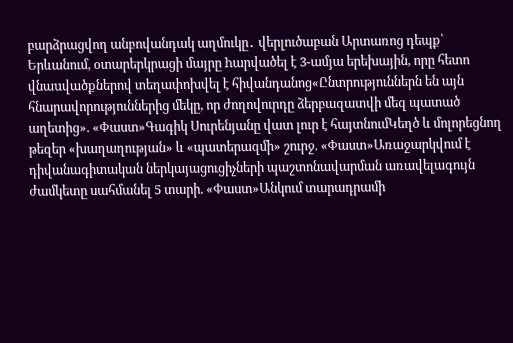բարձրացվող անբովանդակ աղմուկը․ վերլուծաբան Արտառոց դեպք՝ Երևանում, օտարերկրացի մայրը hարվածել է 3-ամյա երեխային, որը հետո վնաuվածքներով տեղափոխվել է հիվանդանոց«Ընտրություններն են այն հնարավորություններից մեկը, որ ժողովուրդը ձերբազատվի մեզ պատած աղետից». «Փաստ»Գագիկ Սուրենյանը վատ լուր է հայտնումԿեղծ և մոլորեցնող թեզեր «խաղաղության» և «պատերազմի» շուրջ. «Փաստ»Առաջարկվում է դիվանագիտական ներկայացուցիչների պաշտոնավարման առավելագույն ժամկետը սահմանել 5 տարի. «Փաստ»Անկում տարադրամի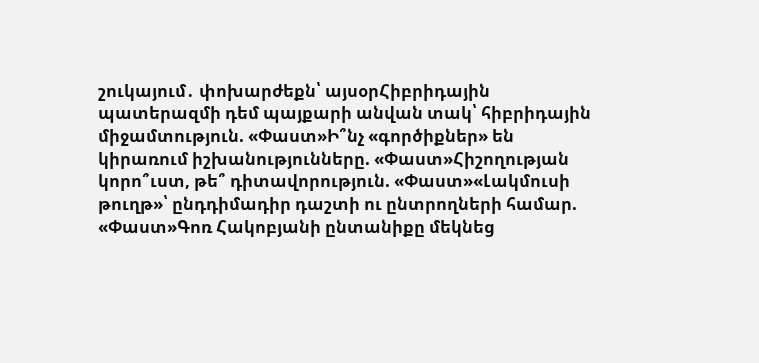շուկայում․ փոխարժեքն՝ այսօրՀիբրիդային պատերազմի դեմ պայքարի անվան տակ՝ հիբրիդային միջամտություն. «Փաստ»Ի՞նչ «գործիքներ» են կիրառում իշխանությունները. «Փաստ»Հիշողության կորո՞ւստ, թե՞ դիտավորություն. «Փաստ»«Լակմուսի թուղթ»՝ ընդդիմադիր դաշտի ու ընտրողների համար. «Փաստ»Գոռ Հակոբյանի ընտանիքը մեկնեց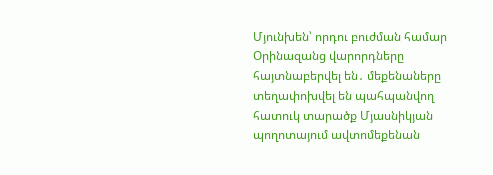Մյունխեն՝ որդու բուժման համար Օրինազանց վարորդները հայտնաբերվել են․ մեքենաները տեղափոխվել են պահպանվող հատուկ տարածք Մյասնիկյան պողոտայում ավտոմեքենան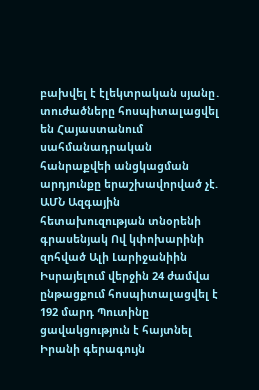բախվել է էլեկտրական սյանը․ տուժածները հոսպիտալացվել են Հայաստանում սահմանադրական հանրաքվեի անցկացման արդյունքը երաշխավորված չէ. ԱՄՆ Ազգային հետախուզության տնօրենի գրասենյակ Ով կփոխարինի զոհված Ալի Լարիջանիին Իսրայելում վերջին 24 ժամվա ընթացքում հոսպիտալացվել է 192 մարդ Պուտինը ցավակցություն է հայտնել Իրանի գերագույն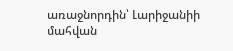առաջնորդին՝ Լարիջանիի մահվան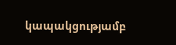կապակցությամբ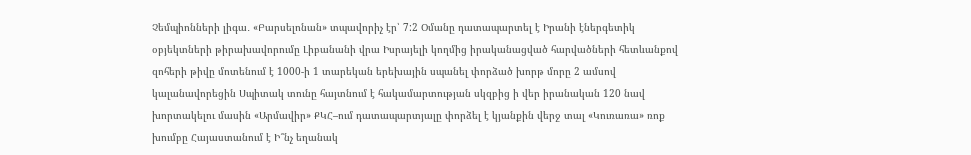Չեմպիոնների լիգա․ «Բարսելոնան» տպավորիչ էր՝ 7:2 Օմանը դատապարտել է Իրանի էներգետիկ օբյեկտների թիրախավորումը Լիբանանի վրա Իսրայելի կողմից իրականացված հարվածների հետևանքով զոհերի թիվը մոտենում է 1000-ի 1 տարեկան երեխային սպանել փորձած խորթ մորը 2 ամսով կալանավորեցին Սպիտակ տունը հայտնում է հակամարտության սկզբից ի վեր իրանական 120 նավ խորտակելու մասին «Արմավիր» ՔԿՀ–ում դատապարտյալը փորձել է կյանքին վերջ տալ «Կուռառա» ռոք խումբը Հայաստանում է Ի՞նչ եղանակ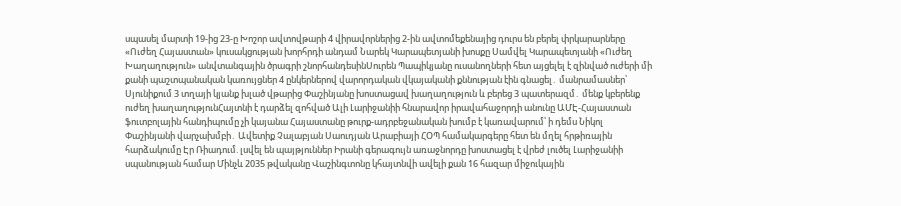սպասել մարտի 19-ից 23-ը Խոշոր ավտովթարի 4 վիրավորներից 2-ին ավտոմեքենայից դուրս են բերել փրկարարները «Ուժեղ Հայաստան» կուսակցության խորհրդի անդամ Նարեկ Կարապետյանի խոսքը Սամվել Կարապետյանի «Ուժեղ Խաղաղություն» անվտանգային ծրագրի շնորհանդեսինՍուրեն Պապիկյանը ուսանողների հետ այցելել է զինված ուժերի մի քանի պաշտպանական կառույցներ 4 ընկերներով վարորդական վկայականի քննության էին գնացել․ մանրամասներ՝ Սյունիքում 3 տղայի կյանք խլած վթարից Փաշինյանը խոստացավ խաղաղություն և բերեց 3 պատերազմ․ մենք կբերենք ուժեղ խաղաղությունՀայտնի է դարձել զոհված Ալի Լարիջանիի հնարավոր իրավահաջորդի անունը ԱՄԷ-Հայաստան ֆուտբոլային հանդիպումը չի կայանա Հայաստանը թուրք-ադրբեջանական խումբ է կառավարում՝ ի դեմս Նիկոլ Փաշինյանի վարչախմբի․ Ավետիք Չալաբյան Սաուդյան Արաբիայի ՀՕՊ համակարգերը հետ են մղել հրթիռային հարձակումը Էր Ռիադում. լսվել են պայթյուններ Իրանի գերագույն առաջնորդը խոստացել է վրեժ լուծել Լարիջանիի սպանության համար Մինչև 2035 թվականը Վաշինգտոնը կհայտնվի ավելի քան 16 հազար միջուկային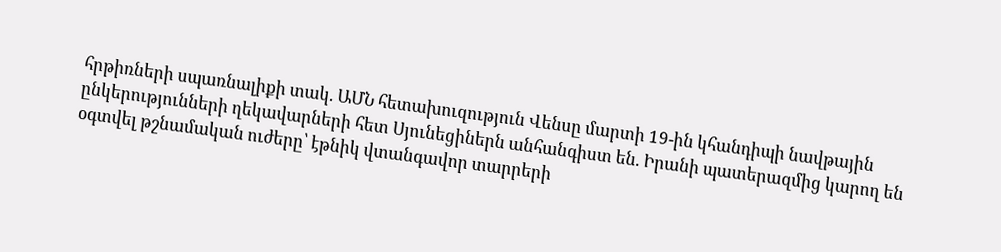հրթիռների սպառնալիքի տակ. ԱՄՆ հետախուզություն Վենսը մարտի 19-ին կհանդիպի նավթային ընկերությունների ղեկավարների հետ Սյունեցիներն անհանգիստ են. Իրանի պատերազմից կարող են օգտվել թշնամական ուժերը՝ էթնիկ վտանգավոր տարրերի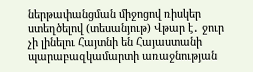ներթափանցման միջոցով ռիսկեր ստեղծելով (տեսանյութ) Վթար է․ ջուր չի լինելու Հայտնի են Հայաստանի պարաբազկամարտի առաջնության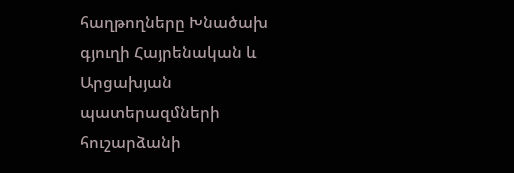հաղթողները Խնածախ գյուղի Հայրենական և Արցախյան պատերազմների հուշարձանի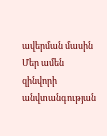ավերման մասին Մեր ամեն զինվորի անվտանգության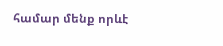համար մենք որևէ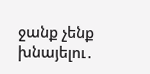ջանք չենք խնայելու․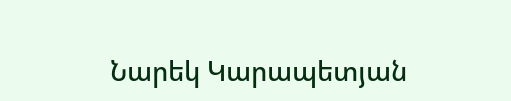Նարեկ Կարապետյան